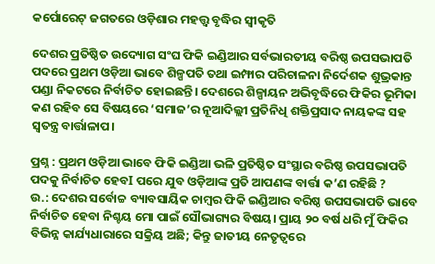କର୍ପୋରେଟ୍‌ ଜଗତରେ ଓଡ଼ିଶାର ମହତ୍ତ୍ବ ବୃଦ୍ଧିର ସ୍ବୀକୃତି

ଦେଶର ପ୍ରତିଷ୍ଠିତ ଉଦ୍ୟୋଗ ସଂଘ ଫିକି ଇଣ୍ଡିଆର ସର୍ବଭାରତୀୟ ବରିଷ୍ଠ ଉପସଭାପତି ପଦରେ ପ୍ରଥମ ଓଡ଼ିଆ ଭାବେ ଶିଳ୍ପପତି ତଥା ଇମ୍ଫାର ପରିଚାଳନା ନିର୍ଦେଶକ ଶୁଭ୍ରକାନ୍ତ ପଣ୍ଡା ନିକଟରେ ନିର୍ବାଚିତ ହୋଇଛନ୍ତି। ଦେଶରେ ଶିଳ୍ପାୟନ ଅଭିବୃଦ୍ଧିରେ ଫିକିର ଭୂମିକା କଣ ରହିବ ସେ ବିଷୟରେ ‘ସମାଜ’ର ନୂଆଦିଲ୍ଲୀ ପ୍ରତିନିଧି ଶକ୍ତିପ୍ରସାଦ ନାୟକଙ୍କ ସହ ସ୍ୱତନ୍ତ୍ର ବାର୍ତ୍ତାଳାପ।

ପ୍ରଶ୍ନ : ପ୍ରଥମ ଓଡ଼ିଆ ଭାବେ ଫିକି ଇଣ୍ଡିଆ ଭଳି ପ୍ରତିଷ୍ଠିତ ସଂସ୍ଥାର ବରିଷ୍ଠ ଉପସଭାପତି ପଦକୁ ନିର୍ବାଚିତ ହେବI ପରେ ଯୁବ ଓଡ଼ିଆଙ୍କ ପ୍ରତି ଆପଣଙ୍କ ବାର୍ତ୍ତା କ’ଣ ରହିଛି ?
ଉ.: ଦେଶର ସର୍ବୋଚ୍ଚ ବ୍ୟାବସାୟିକ ଚାମ୍ବର ଫିକି ଇଣ୍ଡିଆର ବରିଷ୍ଠ ଉପସଭାପତି ଭାବେ ନିର୍ବାଚିତ ହେବା ନିଶ୍ଚୟ ମୋ ପାଇଁ ସୌଭାଗ୍ୟର ବିଷୟ। ପ୍ରାୟ ୨୦ ବର୍ଷ ଧରି ମୁଁ ଫିକିର ବିଭିନ୍ନ କାର୍ଯ୍ୟଧାରାରେ ସକ୍ରିୟ ଅଛି; କିନ୍ତୁ ଜାତୀୟ ନେତୃତ୍ୱରେ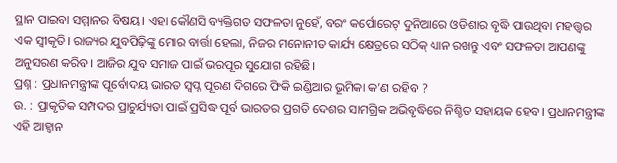ସ୍ଥାନ ପାଇବା ସମ୍ମାନର ବିଷୟ। ଏହା କୌଣସି ବ୍ୟକ୍ତିଗତ ସଫଳତା ନୁହେଁ, ବରଂ କର୍ପୋରେଟ୍ ଦୁନିଆରେ ଓଡିଶାର ବୃଦ୍ଧି ପାଉଥିବା ମହତ୍ତ୍ୱର ଏକ ସ୍ୱୀକୃତି। ରାଜ୍ୟର ଯୁବପିଢ଼ିଙ୍କୁ ମୋର ବାର୍ତ୍ତା ହେଲା, ନିଜର ମନୋନୀତ କାର୍ଯ୍ୟ କ୍ଷେତ୍ରରେ ସଠିକ୍ ଧ୍ୟାନ ରଖନ୍ତୁ ଏବଂ ସଫଳତା ଆପଣଙ୍କୁ ଅନୁସରଣ କରିବ। ଆଜିର ଯୁବ ସମାଜ ପାଇଁ ଭରପୂର ସୁଯୋଗ ରହିଛି।
ପ୍ରଶ୍ନ : ପ୍ରଧାନମନ୍ତ୍ରୀଙ୍କ ପୂର୍ବୋଦୟ ଭାରତ ସ୍ୱପ୍ନ ପୂରଣ ଦିଗରେ ଫିକି ଇଣ୍ଡିଆର ଭୂମିକା କ’ଣ ରହିବ ?
ଉ. : ପ୍ରାକୃତିକ ସମ୍ପଦର ପ୍ରାଚୁର୍ଯ୍ୟତା ପାଇଁ ପ୍ରସିଦ୍ଧ ପୂର୍ବ ଭାରତର ପ୍ରଗତି ଦେଶର ସାମଗ୍ରିକ ଅଭିବୃଦ୍ଧିରେ ନିଶ୍ଚିତ ସହାୟକ ହେବ। ପ୍ରଧାନମନ୍ତ୍ରୀଙ୍କ ଏହି ଆହ୍ୱାନ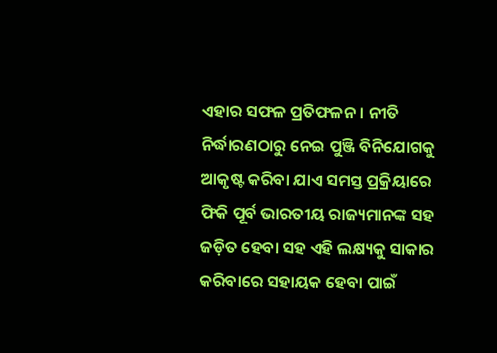ଏହାର ସଫଳ ପ୍ରତିଫଳନ। ନୀତି ନିର୍ଦ୍ଧାରଣଠାରୁ ନେଇ ପୁଞ୍ଜି ବିନିଯୋଗକୁ ଆକୃଷ୍ଟ କରିବା ଯାଏ ସମସ୍ତ ପ୍ରକ୍ରିୟାରେ ଫିକି ପୂର୍ବ ଭାରତୀୟ ରାଜ୍ୟମାନଙ୍କ ସହ ଜଡ଼ିତ ହେବା ସହ ଏହି ଲକ୍ଷ୍ୟକୁ ସାକାର କରିବାରେ ସହାୟକ ହେବା ପାଇଁ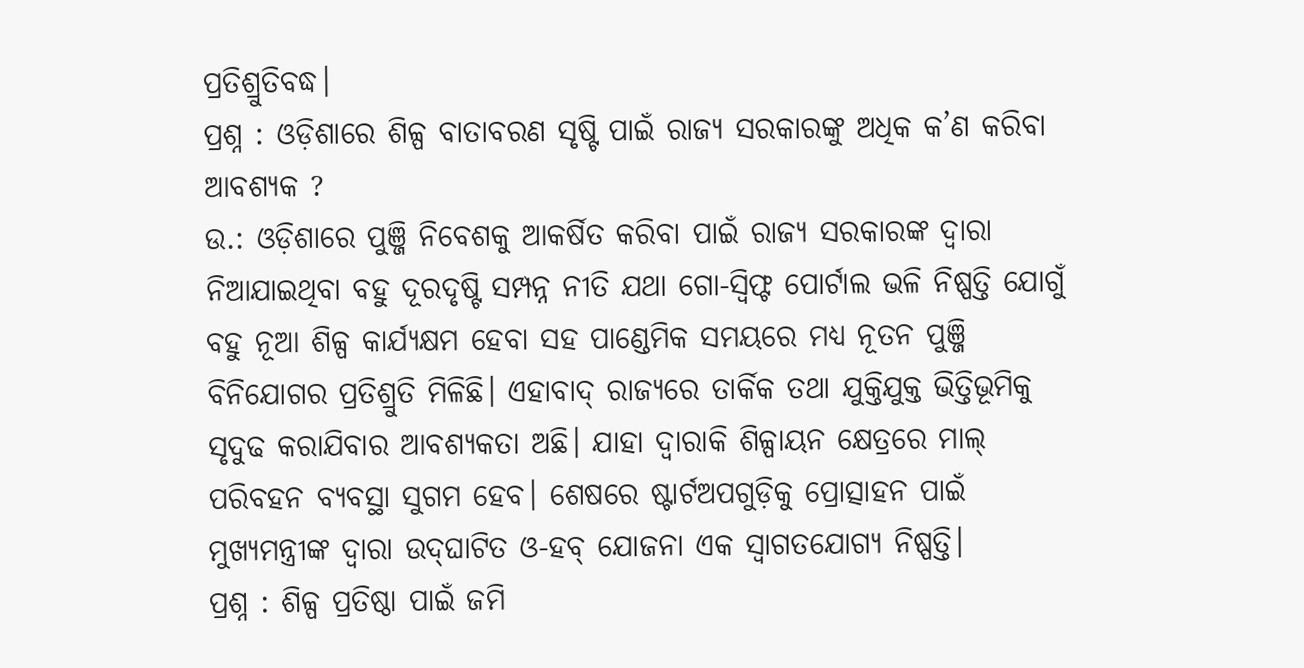ପ୍ରତିଶ୍ରୁତିବଦ୍ଧ।
ପ୍ରଶ୍ନ : ଓଡ଼ିଶାରେ ଶିଳ୍ପ ବାତାବରଣ ସୃଷ୍ଟି ପାଇଁ ରାଜ୍ୟ ସରକାରଙ୍କୁ ଅଧିକ କ’ଣ କରିବା ଆବଶ୍ୟକ ?
ଉ.: ଓଡ଼ିଶାରେ ପୁଞ୍ଜି ନିବେଶକୁ ଆକର୍ଷିତ କରିବା ପାଇଁ ରାଜ୍ୟ ସରକାରଙ୍କ ଦ୍ୱାରା ନିଆଯାଇଥିବା ବହୁ ଦୂରଦୃଷ୍ଟି ସମ୍ପନ୍ନ ନୀତି ଯଥା ଗୋ-ସ୍ବିଫ୍ଟ ପୋର୍ଟାଲ ଭଳି ନିଷ୍ପତ୍ତି ଯୋଗୁଁ ବହୁ ନୂଆ ଶିଳ୍ପ କାର୍ଯ୍ୟକ୍ଷମ ହେବା ସହ ପାଣ୍ଡେମିକ ସମୟରେ ମଧ୍ୟ ନୂତନ ପୁଞ୍ଜି ବିନିଯୋଗର ପ୍ରତିଶ୍ରୁତି ମିଳିଛି। ଏହାବାଦ୍ ରାଜ୍ୟରେ ତାର୍କିକ ତଥା ଯୁକ୍ତିଯୁକ୍ତ ଭିତ୍ତିଭୂମିକୁ ସୃଦୁଢ କରାଯିବାର ଆବଶ୍ୟକତା ଅଛି। ଯାହା ଦ୍ୱାରାକି ଶିଳ୍ପାୟନ କ୍ଷେତ୍ରରେ ମାଲ୍ ପରିବହନ ବ୍ୟବସ୍ଥା ସୁଗମ ହେବ। ଶେଷରେ ଷ୍ଟାର୍ଟଅପଗୁଡ଼ିକୁ ପ୍ରୋତ୍ସାହନ ପାଇଁ ମୁଖ୍ୟମନ୍ତ୍ରୀଙ୍କ ଦ୍ୱାରା ଉଦ୍‌ଘାଟିତ ଓ-ହବ୍ ଯୋଜନା ଏକ ସ୍ୱାଗତଯୋଗ୍ୟ ନିଷ୍ପତ୍ତି।
ପ୍ରଶ୍ନ : ଶିଳ୍ପ ପ୍ରତିଷ୍ଠା ପାଇଁ ଜମି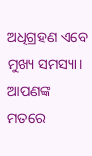ଅଧିଗ୍ରହଣ ଏବେ ମୁଖ୍ୟ ସମସ୍ୟା। ଆପଣଙ୍କ ମତରେ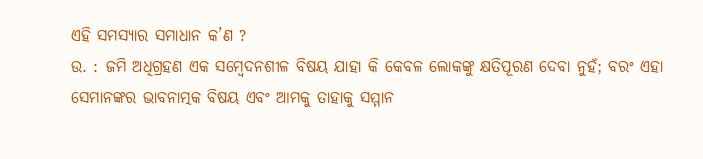ଏହି ସମସ୍ୟାର ସମାଧାନ କ’ଣ ?
ଉ. : ଜମି ଅଧିଗ୍ରହଣ ଏକ ସମ୍ବେଦନଶୀଳ ବିଷୟ ଯାହା କି କେବଳ ଲୋକଙ୍କୁ କ୍ଷତିପୂରଣ ଦେବା ନୁହଁ; ବରଂ ଏହା ସେମାନଙ୍କର ଭାବନାତ୍ମକ ବିଷୟ ଏବଂ ଆମକୁ ତାହାକୁ ସମ୍ମାନ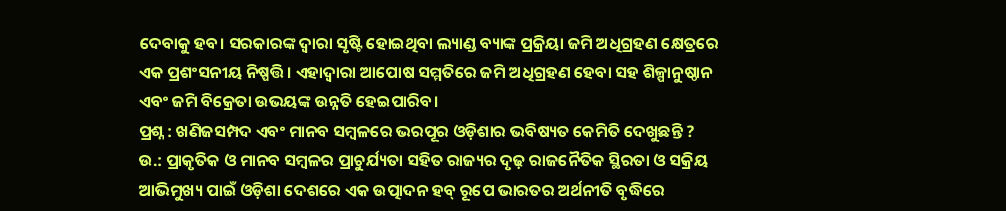ଦେବାକୁ ହବ। ସରକାରଙ୍କ ଦ୍ୱାରା ସୃଷ୍ଟି ହୋଇଥିବା ଲ୍ୟାଣ୍ଡ ବ୍ୟାଙ୍କ ପ୍ରକ୍ରିୟା ଜମି ଅଧିଗ୍ରହଣ କ୍ଷେତ୍ରରେ ଏକ ପ୍ରଶଂସନୀୟ ନିଷ୍ପତ୍ତି। ଏହାଦ୍ୱାରା ଆପୋଷ ସମ୍ମତିରେ ଜମି ଅଧିଗ୍ରହଣ ହେବା ସହ ଶିଳ୍ପାନୁଷ୍ଠାନ ଏବଂ ଜମି ବିକ୍ରେତା ଉଭୟଙ୍କ ଉନ୍ନତି ହେଇପାରିବ।
ପ୍ରଶ୍ନ : ଖଣିଜସମ୍ପଦ ଏବଂ ମାନବ ସମ୍ବଳରେ ଭରପୂର ଓଡ଼ିଶାର ଭବିଷ୍ୟତ କେମିତି ଦେଖୁଛନ୍ତି ?
ଉ.: ପ୍ରାକୃତିକ ଓ ମାନବ ସମ୍ବଳର ପ୍ରାଚୁର୍ଯ୍ୟତା ସହିତ ରାଜ୍ୟର ଦୃଢ଼ ରାଜନୈତିକ ସ୍ଥିରତା ଓ ସକ୍ରିୟ ଆଭିମୁଖ୍ୟ ପାଇଁ ଓଡ଼ିଶା ଦେଶରେ ଏକ ଉତ୍ପାଦନ ହବ୍ ରୂପେ ଭାରତର ଅର୍ଥନୀତି ବୃଦ୍ଧିରେ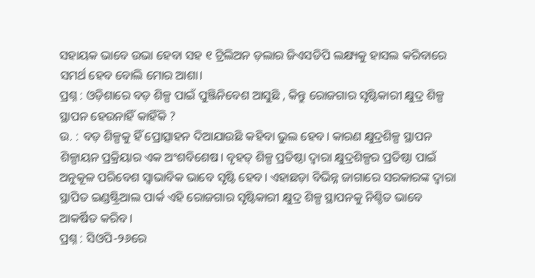ସହାୟକ ଭାବେ ଉଭା ହେବା ସହ ୧ ଟ୍ରିଲିଅନ ଡ଼ଲାର ଜିଏସଡିପି ଲକ୍ଷ୍ୟକୁ ହାସଲ କରିବାରେ ସମର୍ଥ ହେବ ବୋଲି ମୋର ଆଶା।
ପ୍ରଶ୍ନ : ଓଡ଼ିଶାରେ ବଡ଼ ଶିଳ୍ପ ପାଇଁ ପୁଞ୍ଜିନିବେଶ ଆସୁଛି , କିନ୍ତୁ ରୋଜଗାର ସୃଷ୍ଟିକାରୀ କ୍ଷୁଦ୍ର ଶିଳ୍ପ ସ୍ଥାପନ ହେଉନାହିଁ କାହିଁକି ?
ଉ. : ବଡ଼ ଶିଳ୍ପକୁ ହିଁ ପ୍ରୋତ୍ସାହନ ଦିଆଯାଉଛି କହିବା ଭୁଲ ହେବ। କାରଣ କ୍ଷୁଦ୍ରଶିଳ୍ପ ସ୍ଥାପନ ଶିଳ୍ପାୟନ ପ୍ରକ୍ରିୟାର ଏକ ଅଂଶବିଶେଷ। ବୃହତ୍‌ ଶିଳ୍ପ ପ୍ରତିଷ୍ଠା ଦ୍ୱାରା କ୍ଷୁଦ୍ରଶିଳ୍ପର ପ୍ରତିଷ୍ଠା ପାଇଁ ଅନୁକୂଳ ପରିବେଶ ସ୍ୱାଭାବିକ ଭାବେ ସୃଷ୍ଟି ହେବ। ଏହାଛଡ଼ା ବିଭିନ୍ନ ଜାଗାରେ ସରକାରଙ୍କ ଦ୍ୱାରା ସ୍ଥାପିତ ଇଣ୍ଡଷ୍ଟ୍ରିଆଲ ପାର୍କ ଏହି ରୋଜଗାର ସୃଷ୍ଟିକାରୀ କ୍ଷୁଦ୍ର ଶିଳ୍ପ ସ୍ଥାପନକୁ ନିଶ୍ଚିତ ଭାବେ ଆକର୍ଷିତ କରିବ।
ପ୍ରଶ୍ନ : ସିଓପି-୨୬ରେ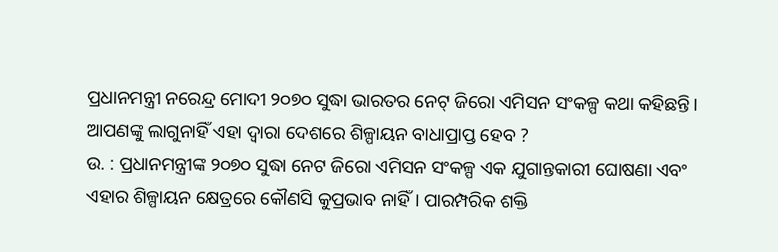ପ୍ରଧାନମନ୍ତ୍ରୀ ନରେନ୍ଦ୍ର ମୋଦୀ ୨୦୭୦ ସୁଦ୍ଧା ଭାରତର ନେଟ୍‌ ଜିରୋ ଏମିସନ ସଂକଳ୍ପ କଥା କହିଛନ୍ତି। ଆପଣଙ୍କୁ ଲାଗୁନାହିଁ ଏହା ଦ୍ୱାରା ଦେଶରେ ଶିଳ୍ପାୟନ ବାଧାପ୍ରାପ୍ତ ହେବ ?
ଉ. : ପ୍ରଧାନମନ୍ତ୍ରୀଙ୍କ ୨୦୭୦ ସୁଦ୍ଧା ନେଟ ଜିରୋ ଏମିସନ ସଂକଳ୍ପ ଏକ ଯୁଗାନ୍ତକାରୀ ଘୋଷଣା ଏବଂ ଏହାର ଶିଳ୍ପାୟନ କ୍ଷେତ୍ରରେ କୌଣସି କୁପ୍ରଭାବ ନାହିଁ। ପାରମ୍ପରିକ ଶକ୍ତି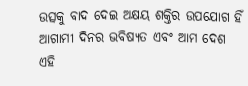ଉତ୍ସକୁ ବାଦ ଦେଇ ଅକ୍ଷୟ ଶକ୍ତିର ଉପଯୋଗ ହିଁ ଆଗାମୀ ଦିନର ଭବିଷ୍ୟତ ଏବଂ ଆମ ଦେଶ ଏହି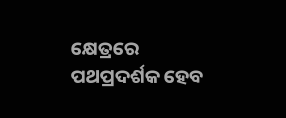କ୍ଷେତ୍ରରେ ପଥପ୍ରଦର୍ଶକ ହେବ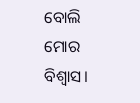ବୋଲି ମୋର ବିଶ୍ୱାସ।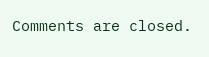Comments are closed.